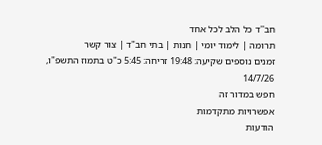חב''ד כל הלב לכל אחד
תרומה | לימוד יומי | חנות | בתי חב"ד | צור קשר
זמנים נוספים שקיעה: 19:48 זריחה: 5:45 כ"ט בתמוז התשפ"ו, 14/7/26
חפש במדור זה
אפשרויות מתקדמות
הודעות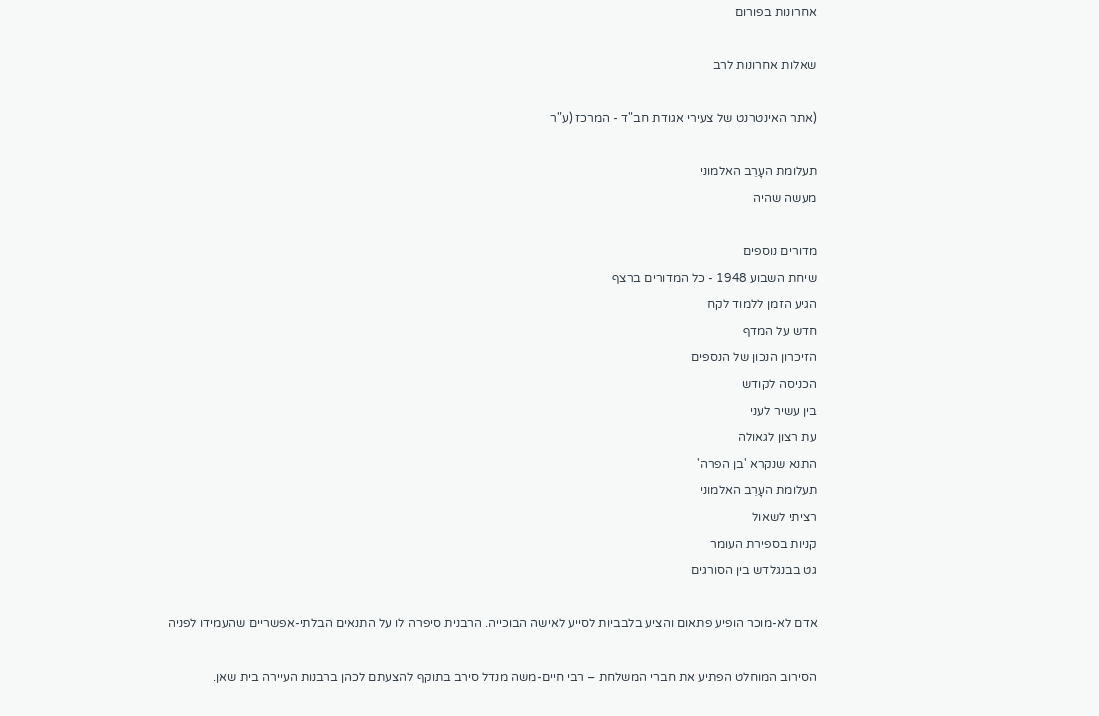אחרונות בפורום

שאלות אחרונות לרב

(אתר האינטרנט של צעירי אגודת חב"ד - המרכז (ע"ר

תעלומת העָרֵב האלמוני
מעשה שהיה

מדורים נוספים
שיחת השבוע 1948 - כל המדורים ברצף
הגיע הזמן ללמוד לקח
חדש על המדף
הזיכרון הנכון של הנספים
הכניסה לקודש
בין עשיר לעני
עת רצון לגאולה
התנא שנקרא 'בן הפרה'
תעלומת העָרֵב האלמוני
רציתי לשאול
קניות בספירת העומר
גט בבנגלדש בין הסורגים

אדם לא-מוכר הופיע פתאום והציע בלבביות לסייע לאישה הבוכייה. הרבנית סיפרה לו על התנאים הבלתי-אפשריים שהעמידו לפניה

הסירוב המוחלט הפתיע את חברי המשלחת – רבי חיים-משה מנדל סירב בתוקף להצעתם לכהן ברבנות העיירה בית שאן.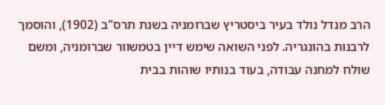הרב מנדל נולד בעיר ביסטריץ שברומניה בשנת תרס"ב (1902), והוסמך לרבנות בהונגריה. לפני השואה שימש דיין בטמשוור שברומניה, ומשם שולח למחנה עבודה, בעוד בנותיו שוהות בבית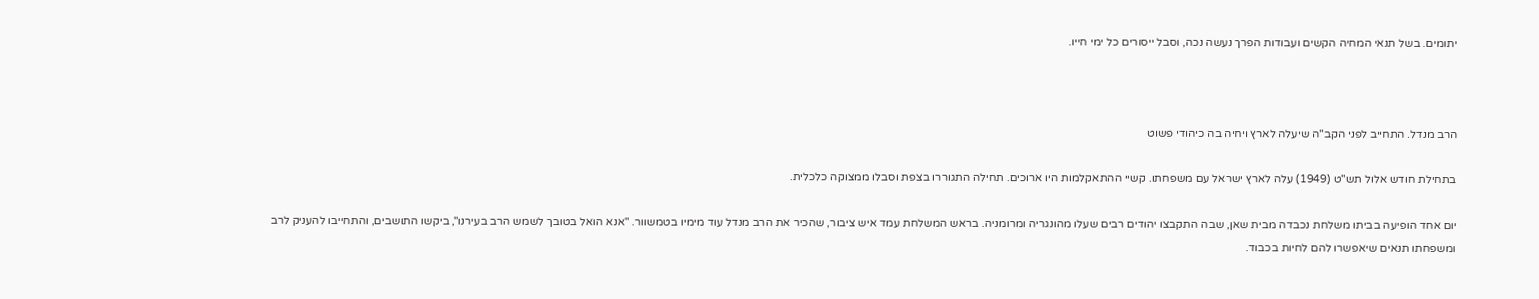יתומים. בשל תנאי המחיה הקשים ועבודות הפרך נעשה נכה, וסבל ייסורים כל ימי חייו.



הרב מנדל. התחייב לפני הקב"ה שיעלה לארץ ויחיה בה כיהודי פשוט

בתחילת חודש אלול תש"ט (1949) עלה לארץ ישראל עם משפחתו. קשיי ההתאקלמות היו ארוכים. תחילה התגוררו בצפת וסבלו ממצוקה כלכלית.

יום אחד הופיעה בביתו משלחת נכבדה מבית שאן, שבה התקבצו יהודים רבים שעלו מהונגריה ומרומניה. בראש המשלחת עמד איש ציבור, שהכיר את הרב מנדל עוד מימיו בטמשוור. "אנא הואל בטובך לשמש הרב בעירנו", ביקשו התושבים, והתחייבו להעניק לרב ומשפחתו תנאים שיאפשרו להם לחיות בכבוד.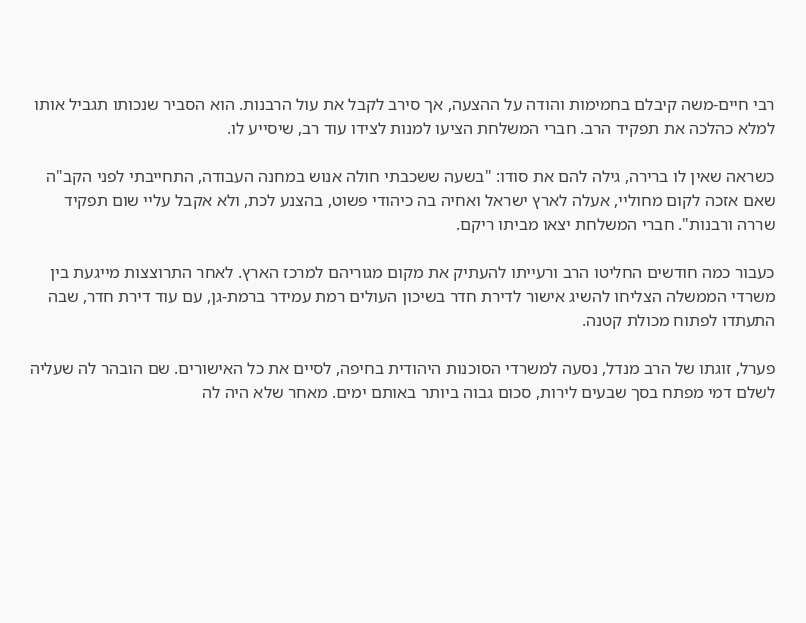רבי חיים-משה קיבלם בחמימות והודה על ההצעה, אך סירב לקבל את עול הרבנות. הוא הסביר שנכותו תגביל אותו למלא כהלכה את תפקיד הרב. חברי המשלחת הציעו למנות לצידו עוד רב, שיסייע לו.

כשראה שאין לו ברירה, גילה להם את סודו: "בשעה ששכבתי חולה אנוש במחנה העבודה, התחייבתי לפני הקב"ה שאם אזכה לקום מחוליי, אעלה לארץ ישראל ואחיה בה כיהודי פשוט, בהצנע לכת, ולא אקבל עליי שום תפקיד שררה ורבנות". חברי המשלחת יצאו מביתו ריקם.

כעבור כמה חודשים החליטו הרב ורעייתו להעתיק את מקום מגוריהם למרכז הארץ. לאחר התרוצצות מייגעת בין משרדי הממשלה הצליחו להשיג אישור לדירת חדר בשיכון העולים רמת עמידר ברמת-גן, עם עוד דירת חדר, שבה התעתדו לפתוח מכולת קטנה.

פערל, זוגתו של הרב מנדל, נסעה למשרדי הסוכנות היהודית בחיפה, לסיים את כל האישורים. שם הובהר לה שעליה לשלם דמי מפתח בסך שבעים לירות, סכום גבוה ביותר באותם ימים. מאחר שלא היה לה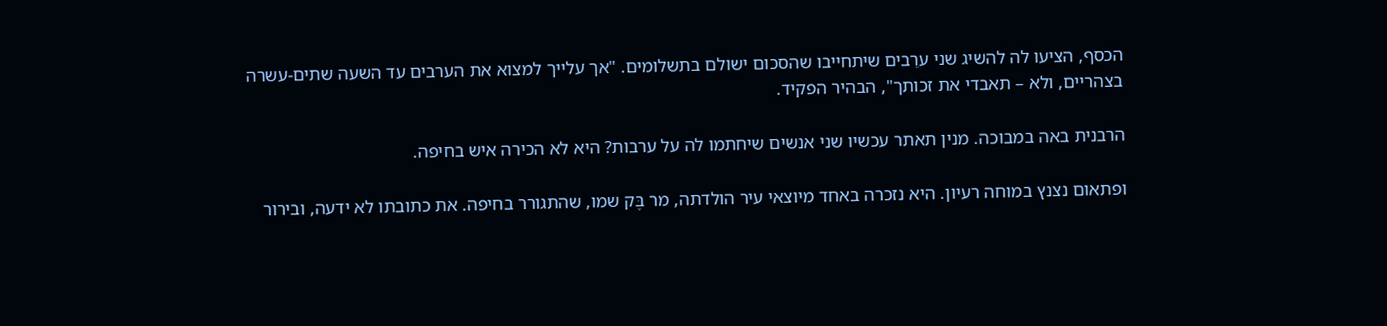הכסף, הציעו לה להשיג שני ערֵבים שיתחייבו שהסכום ישולם בתשלומים. "אך עלייך למצוא את הערבים עד השעה שתים-עשרה בצהריים, ולא – תאבדי את זכותך", הבהיר הפקיד.

הרבנית באה במבוכה. מנין תאתר עכשיו שני אנשים שיחתמו לה על ערבות? היא לא הכירה איש בחיפה.

ופתאום נצנץ במוחה רעיון. היא נזכרה באחד מיוצאי עיר הולדתה, מר בֶּק שמו, שהתגורר בחיפה. את כתובתו לא ידעה, ובירור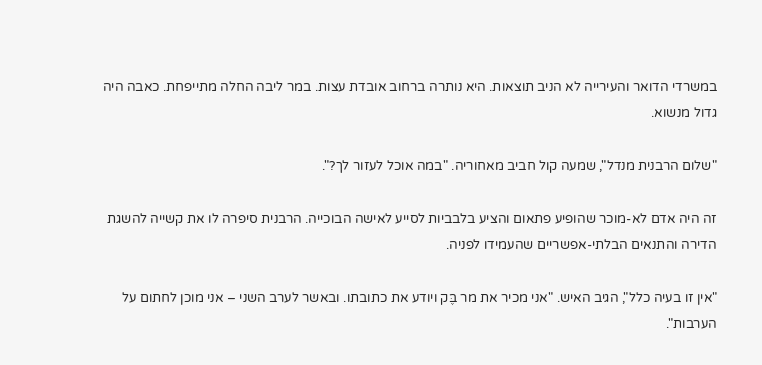במשרדי הדואר והעירייה לא הניב תוצאות. היא נותרה ברחוב אובדת עצות. במר ליבה החלה מתייפחת. כאבה היה גדול מנשוא.

"שלום הרבנית מנדל", שמעה קול חביב מאחוריה. "במה אוכל לעזור לך?".

זה היה אדם לא-מוכר שהופיע פתאום והציע בלבביות לסייע לאישה הבוכייה. הרבנית סיפרה לו את קשייה להשגת הדירה והתנאים הבלתי-אפשריים שהעמידו לפניה.

"אין זו בעיה כלל", הגיב האיש. "אני מכיר את מר בֶּק ויודע את כתובתו. ובאשר לערב השני – אני מוכן לחתום על הערבות".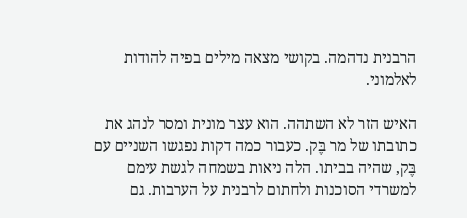הרבנית נדהמה. בקושי מצאה מילים בפיה להודות לאלמוני.

האיש הזר לא השתהה. הוא עצר מונית ומסר לנהג את כתובתו של מר בֶּק. כעבור כמה דקות נפגשו השניים עם בֶּק, שהיה בביתו. הלה ניאות בשמחה לגשת עימם למשרדי הסוכנות ולחתום לרבנית על הערבות. גם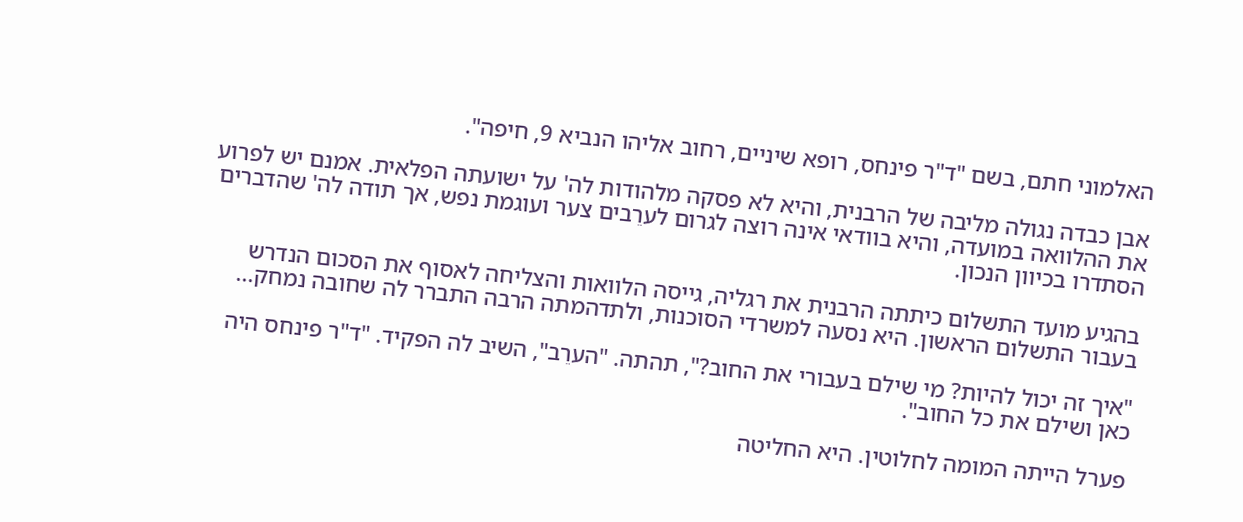האלמוני חתם, בשם "ד"ר פינחס, רופא שיניים, רחוב אליהו הנביא 9, חיפה".

אבן כבדה נגולה מליבה של הרבנית, והיא לא פסקה מלהודות לה' על ישועתה הפלאית. אמנם יש לפרוע את ההלוואה במועדה, והיא בוודאי אינה רוצה לגרום לערֵבים צער ועוגמת נפש, אך תודה לה' שהדברים הסתדרו בכיוון הנכון.

בהגיע מועד התשלום כיתתה הרבנית את רגליה, גייסה הלוואות והצליחה לאסוף את הסכום הנדרש בעבור התשלום הראשון. היא נסעה למשרדי הסוכנות, ולתדהמתה הרבה התברר לה שחובה נמחק...

"איך זה יכול להיות? מי שילם בעבורי את החוב?", תהתה. "הערֵב", השיב לה הפקיד. "ד"ר פינחס היה כאן ושילם את כל החוב".

פערל הייתה המומה לחלוטין. היא החליטה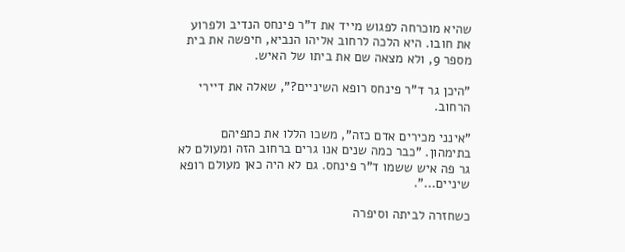שהיא מוכרחה לפגוש מייד את ד"ר פינחס הנדיב ולפרוע את חובו. היא הלכה לרחוב אליהו הנביא, חיפשה את בית מספר 9, ולא מצאה שם את ביתו של האיש.

"היכן גר ד"ר פינחס רופא השיניים?", שאלה את דיירי הרחוב.

"אינני מכירים אדם כזה", משכו הללו את כתפיהם בתימהון. "כבר כמה שנים אנו גרים ברחוב הזה ומעולם לא גר פה איש ששמו ד"ר פינחס. גם לא היה כאן מעולם רופא שיניים...".

כשחזרה לביתה וסיפרה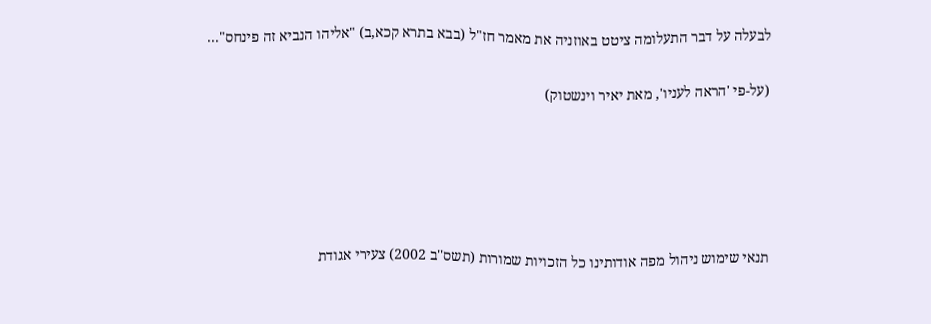לבעלה על דבר התעלומה ציטט באוזניה את מאמר חז"ל (בבא בתרא קכא,ב) "אליהו הנביא זה פינחס"...

(על-פי 'הראה לעניו', מאת יאיר וינשטוק)





תנאי שימוש ניהול מפה אודותינו כל הזכויות שמורות (תשס''ב 2002) צעירי אגודת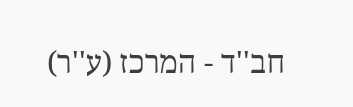חב''ד - המרכז (ע''ר)